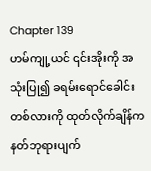Chapter 139
ဟမ်ကျု့ယင် ၎င်းအိုးကို အသုံးပြု၍ ခရမ်းရောင်ခေါင်းတစ်လားကို ထုတ်လိုက်ချိန်က နတ်ဘုရားပျက်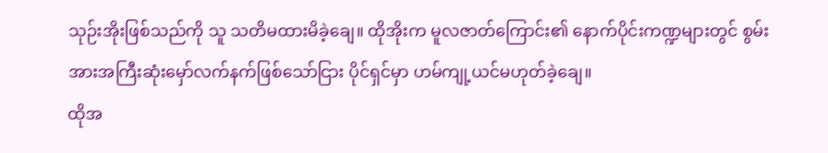သုဉ်းအိုးဖြစ်သည်ကို သူ သတိမထားမိခဲ့ချေ။ ထိုအိုးက မူလဇာတ်ကြောင်း၏ နောက်ပိုင်းကဏ္ဍများတွင် စွမ်းအားအကြီးဆုံးမှော်လက်နက်ဖြစ်သော်ငြား ပိုင်ရှင်မှာ ဟမ်ကျု့ယင်မဟုတ်ခဲ့ချေ။
ထိုအ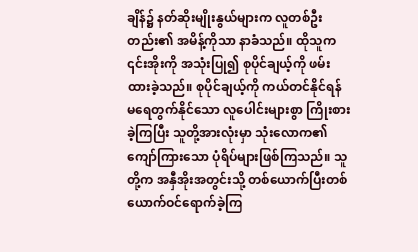ချိန်၌ နတ်ဆိုးမျိုးနွယ်များက လူတစ်ဦးတည်း၏ အမိန့်ကိုသာ နာခံသည်။ ထိုသူက ၎င်းအိုးကို အသုံးပြု၍ စုပိုင်ချယ့်ကို ဖမ်းထားခဲ့သည်။ စုပိုင်ချယ့်ကို ကယ်တင်နိုင်ရန် မရေတွက်နိုင်သော လူပေါင်းများစွာ ကြိုးစားခဲ့ကြပြီး သူတို့အားလုံးမှာ သုံးလောက၏ ကျော်ကြားသော ပုံရိပ်များဖြစ်ကြသည်။ သူတို့က အနှီအိုးအတွင်းသို့ တစ်ယောက်ပြီးတစ်ယောက်ဝင်ရောက်ခဲ့ကြ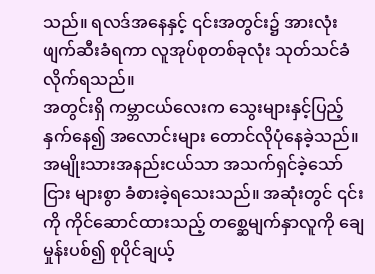သည်။ ရလဒ်အနေနှင့် ၎င်းအတွင်း၌ အားလုံးဖျက်ဆီးခံရကာ လူအုပ်စုတစ်ခုလုံး သုတ်သင်ခံလိုက်ရသည်။
အတွင်းရှိ ကမ္ဘာငယ်လေးက သွေးများနှင့်ပြည့်နှက်နေ၍ အလောင်းများ တောင်လိုပုံနေခဲ့သည်။ အမျိုးသားအနည်းငယ်သာ အသက်ရှင်ခဲ့သော်ငြား များစွာ ခံစားခဲ့ရသေးသည်။ အဆုံးတွင် ၎င်းကို ကိုင်ဆောင်ထားသည့် တစ္ဆေမျက်နှာလူကို ချေမှုန်းပစ်၍ စုပိုင်ချယ့်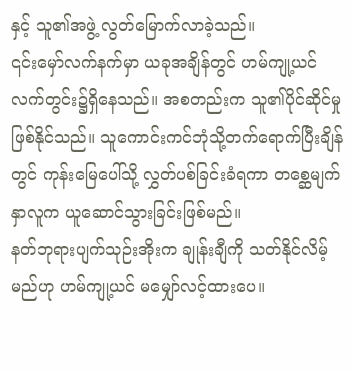နှင့် သူ၏အဖွဲ့ လွတ်မြောက်လာခဲ့သည်။
၎င်းမှော်လက်နက်မှာ ယခုအချိန်တွင် ဟမ်ကျု့ယင် လက်တွင်း၌ရှိနေသည်။ အစတည်းက သူ၏ပိုင်ဆိုင်မှုဖြစ်နိုင်သည်။ သူကောင်းကင်ဘုံသို့တက်ရောက်ပြီးချိန်တွင် ကုန်းမြေပေါ်သို့ လွှတ်ပစ်ခြင်းခံရကာ တစ္ဆေမျက်နှာလူက ယူဆောင်သွားခြင်းဖြစ်မည်။
နတ်ဘုရားပျက်သုဉ်းအိုးက ချုန်းချီကို သတ်နိုင်လိမ့်မည်ဟု ဟမ်ကျု့ယင် မမျှော်လင့်ထားပေ။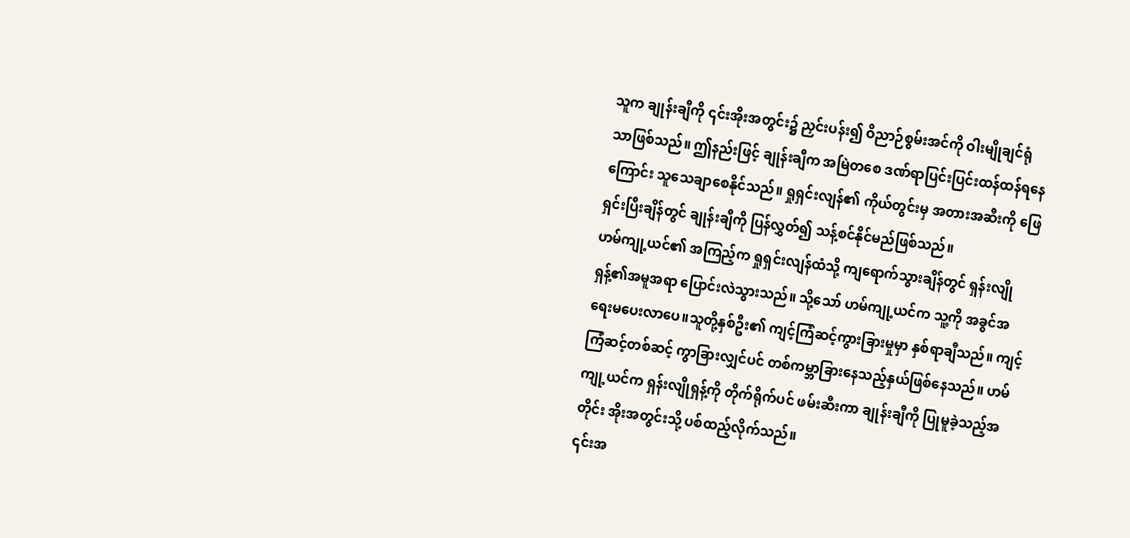သူက ချုန်းချီကို ၎င်းအိုးအတွင်း၌ ညှင်းပန်း၍ ဝိညာဉ်စွမ်းအင်ကို ဝါးမျိုချင်ရုံသာဖြစ်သည်။ ဤနည်းဖြင့် ချုန်းချီက အမြဲတစေ ဒဏ်ရာပြင်းပြင်းထန်ထန်ရနေကြောင်း သူသေချာစေနိုင်သည်။ ရှုရှင်းလျန်၏ ကိုယ်တွင်းမှ အတားအဆီးကို ဖြေရှင်းပြီးချိန်တွင် ချုန်းချီကို ပြန်လွှတ်၍ သန့်စင်နိုင်မည်ဖြစ်သည်။
ဟမ်ကျု့ယင်၏ အကြည့်က ရှုရှင်းလျန်ထံသို့ ကျရောက်သွားချိန်တွင် ရှန်းလျိုရှန့်၏အမူအရာ ပြောင်းလဲသွားသည်။ သို့သော် ဟမ်ကျု့ယင်က သူ့ကို အခွင်အရေးမပေးလာပေ။သူတို့နှစ်ဦး၏ ကျင့်ကြံဆင့်ကွားခြားမှုမှာ နှစ်ရာချီသည်။ ကျင့်ကြံဆင့်တစ်ဆင့် ကွာခြားလျှင်ပင် တစ်ကမ္ဘာခြားနေသည့်နှယ်ဖြစ်နေသည်။ ဟမ်ကျု့ယင်က ရှန်းလျိုရှန့်ကို တိုက်ရိုက်ပင် ဖမ်းဆီးကာ ချုန်းချီကို ပြုမူခဲ့သည့်အတိုင်း အိုးအတွင်းသို့ ပစ်ထည့်လိုက်သည်။
၎င်းအ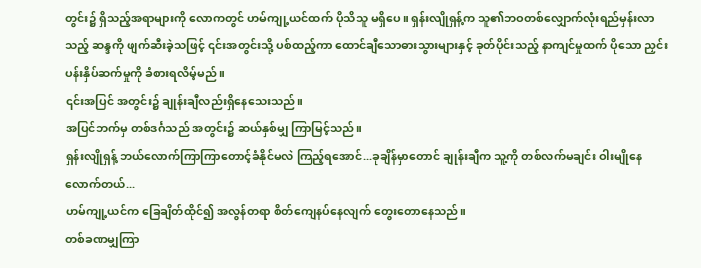တွင်း၌ ရှိသည့်အရာများကို လောကတွင် ဟမ်ကျု့ယင်ထက် ပိုသိသူ မရှိပေ။ ရှန်းလျိုရှန့်က သူ၏ဘဝတစ်လျှောက်လုံးရည်မှန်းလာသည့် ဆန္ဒကို ဖျက်ဆီးခဲ့သဖြင့် ၎င်းအတွင်းသို့ ပစ်ထည့်ကာ ထောင်ချီသောဓားသွားများနှင့် ခုတ်ပိုင်းသည့် နာကျင်မှုထက် ပိုသော ညှင်းပန်းနှိပ်ဆက်မှုကို ခံစားရလိမ့်မည်။
၎င်းအပြင် အတွင်း၌ ချုန်းချီလည်းရှိနေသေးသည်။
အပြင်ဘက်မှ တစ်ဒင်္ဂသည် အတွင်း၌ ဆယ်နှစ်မျှ ကြာမြင့်သည်။
ရှန်းလျိုရှန့် ဘယ်လောက်ကြာကြာတောင့်ခံနိုင်မလဲ ကြည့်ရအောင်...ခုချိန်မှာတောင် ချုန်းချီက သူ့ကို တစ်လက်မချင်း ဝါးမျိုနေလောက်တယ်...
ဟမ်ကျု့ယင်က ခြေချိတ်ထိုင်၍ အလွန်တရာ စိတ်ကျေနပ်နေလျက် တွေးတောနေသည်။
တစ်ခဏမျှကြာ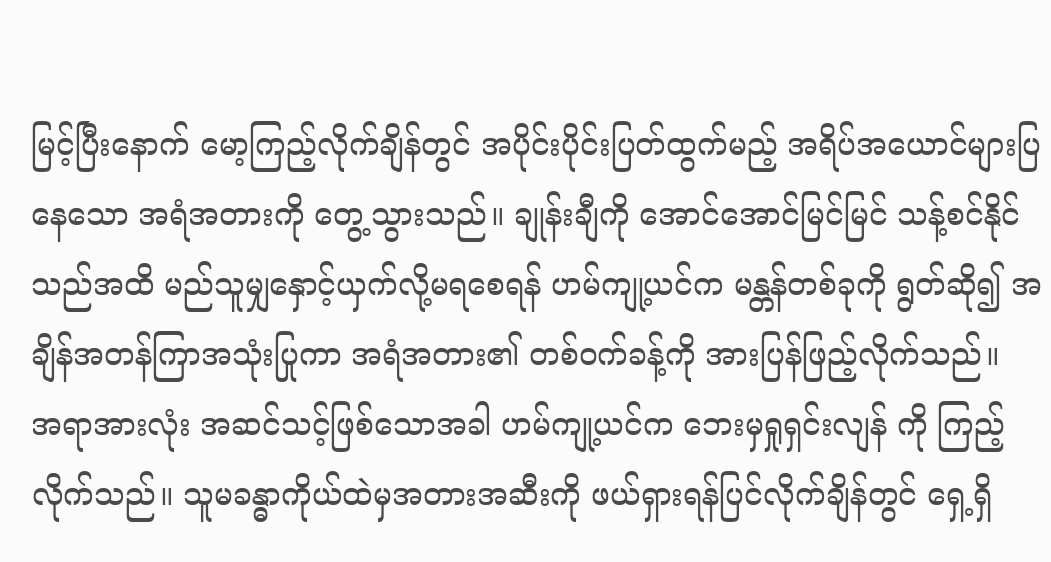မြင့်ပြီးနောက် မော့ကြည့်လိုက်ချိန်တွင် အပိုင်းပိုင်းပြတ်ထွက်မည့် အရိပ်အယောင်များပြနေသော အရံအတားကို တွေ့သွားသည်။ ချုန်းချီကို အောင်အောင်မြင်မြင် သန့်စင်နိုင်သည်အထိ မည်သူမျှနှောင့်ယှက်လို့မရစေရန် ဟမ်ကျု့ယင်က မန္တန်တစ်ခုကို ရွတ်ဆို၍ အချိန်အတန်ကြာအသုံးပြုကာ အရံအတား၏ တစ်ဝက်ခန့်ကို အားပြန်ဖြည့်လိုက်သည်။
အရာအားလုံး အဆင်သင့်ဖြစ်သောအခါ ဟမ်ကျု့ယင်က ဘေးမှရှုရှင်းလျန် ကို ကြည့်လိုက်သည်။ သူမခန္ဓာကိုယ်ထဲမှအတားအဆီးကို ဖယ်ရှားရန်ပြင်လိုက်ချိန်တွင် ရှေ့ရှိ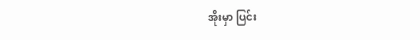အိုးမှာ ပြင်း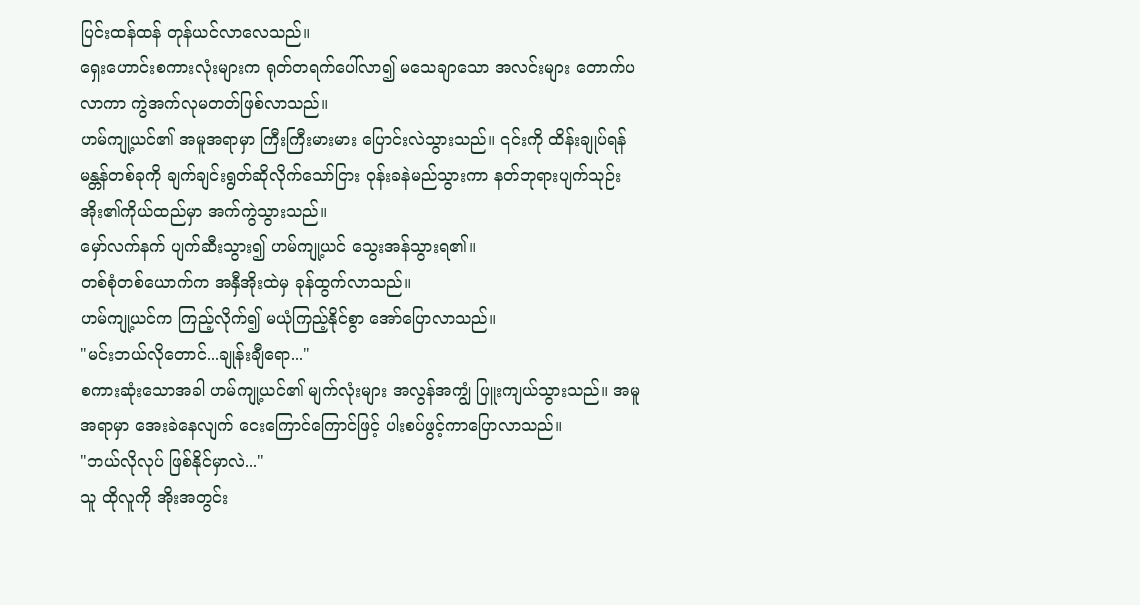ပြင်းထန်ထန် တုန်ယင်လာလေသည်။
ရှေးဟောင်းစကားလုံးများက ရုတ်တရက်ပေါ်လာ၍ မသေချာသော အလင်းများ တောက်ပလာကာ ကွဲအက်လုမတတ်ဖြစ်လာသည်။
ဟမ်ကျု့ယင်၏ အမူအရာမှာ ကြီးကြီးမားမား ပြောင်းလဲသွားသည်။ ၎င်းကို ထိန်းချုပ်ရန် မန္တန်တစ်ခုကို ချက်ချင်းရွတ်ဆိုလိုက်သော်ငြား ဝုန်းခနဲမည်သွားကာ နတ်ဘုရားပျက်သုဉ်းအိုး၏ကိုယ်ထည်မှာ အက်ကွဲသွားသည်။
မှော်လက်နက် ပျက်ဆီးသွား၍ ဟမ်ကျု့ယင် သွေးအန်သွားရ၏။
တစ်စုံတစ်ယောက်က အနှီအိုးထဲမှ ခုန်ထွက်လာသည်။
ဟမ်ကျု့ယင်က ကြည့်လိုက်၍ မယုံကြည့်နိုင်စွာ အော်ပြောလာသည်။
"မင်းဘယ်လိုတောင်...ချုန်းချီရော..."
စကားဆုံးသောအခါ ဟမ်ကျု့ယင်၏ မျက်လုံးများ အလွန်အကျွံ ပြူးကျယ်သွားသည်။ အမူအရာမှာ အေးခဲနေလျက် ငေးကြောင်ကြောင်ဖြင့် ပါးစပ်ဖွင့်ကာပြောလာသည်။
"ဘယ်လိုလုပ် ဖြစ်နိုင်မှာလဲ..."
သူ ထိုလူကို အိုးအတွင်း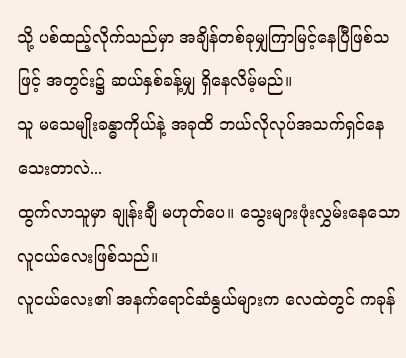သို့ ပစ်ထည့်လိုက်သည်မှာ အချိန်တစ်ခုမျှကြာမြင့်နေပြီဖြစ်သဖြင့် အတွင်း၌ ဆယ်နှစ်ခန့်မျှ ရှိနေလိမ့်မည်။
သူ မသေမျိုးခန္ဓာကိုယ်နဲ့ အခုထိ ဘယ်လိုလုပ်အသက်ရှင်နေသေးတာလဲ...
ထွက်လာသူမှာ ချုန်းချီ မဟုတ်ပေ။ သွေးများဖုံးလွှမ်းနေသော လူငယ်လေးဖြစ်သည်။
လူငယ်လေး၏ အနက်ရောင်ဆံနွယ်များက လေထဲတွင် ကခုန်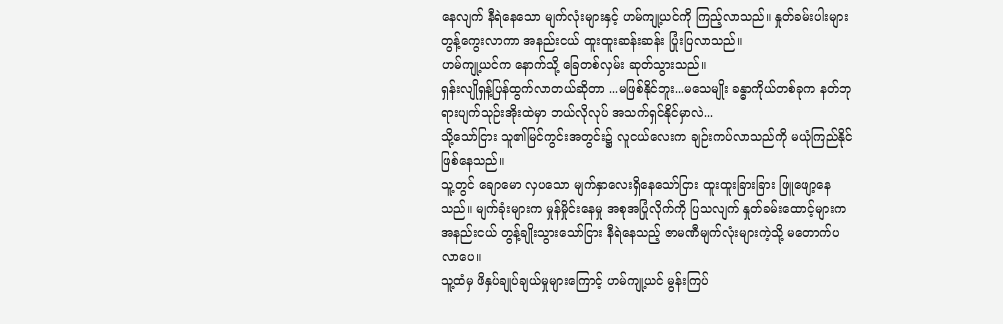နေလျက် နီရဲနေသော မျက်လုံးများနှင့် ဟမ်ကျု့ယင်ကို ကြည့်လာသည်။ နှုတ်ခမ်းပါးများ တွန့်ကွေးလာကာ အနည်းငယ် ထူးထူးဆန်းဆန်း ပြုံးပြလာသည်။
ဟမ်ကျု့ယင်က နောက်သို့ ခြေတစ်လှမ်း ဆုတ်သွားသည်။
ရှန်းလျိုရှန့်ပြန်ထွက်လာတယ်ဆိုတာ ...မဖြစ်နိုင်ဘူး...မသေမျိုး ခန္ဓာကိုယ်တစ်ခုက နတ်ဘုရားပျက်သုဉ်းအိုးထဲမှာ ဘယ်လိုလုပ် အသက်ရှင်နိုင်မှာလဲ...
သို့သော်ငြား သူ၏မြင်ကွင်းအတွင်း၌ လူငယ်လေးက ချဉ်းကပ်လာသည်ကို မယုံကြည်နိုင်ဖြစ်နေသည်။
သူ့တွင် ချောမော လှပသော မျက်နှာလေးရှိနေသော်ငြား ထူးထူးခြားခြား ဖြူဖျော့နေသည်။ မျက်ခုံးများက မှုန်မှိုင်းနေမှု အစုအပြုံလိုက်ကို ပြသလျက် နှုတ်ခမ်းထောင့်များက အနည်းငယ် တွန့်ချိုးသွားသော်ငြား နီရဲနေသည့် ဇာမဏီမျက်လုံးများကဲ့သို့ မတောက်ပလာပေ။
သူ့ထံမှ ဖိနှပ်ချုပ်ချယ်မှုများကြောင့် ဟမ်ကျု့ယင် မွန်းကြပ်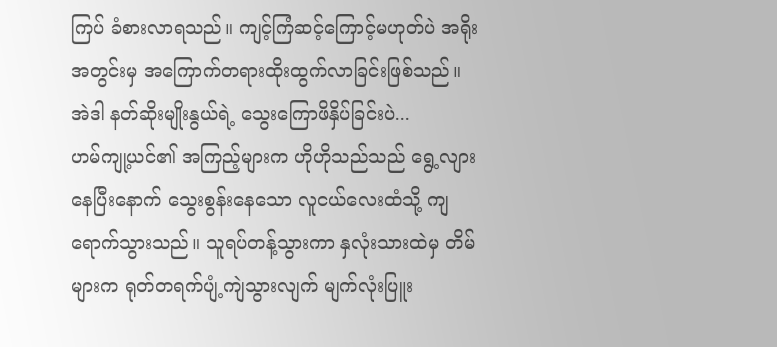ကြပ် ခံစားလာရသည်။ ကျင့်ကြံဆင့်ကြောင့်မဟုတ်ပဲ အရိုးအတွင်းမှ အကြောက်တရားထိုးထွက်လာခြင်းဖြစ်သည်။
အဲဒါ နတ်ဆိုးမျိုးနွယ်ရဲ့ သွေးကြောဖိနှိပ်ခြင်းပဲ...
ဟမ်ကျု့ယင်၏ အကြည့်များက ဟိုဟိုသည်သည် ရွေ့လျားနေပြီးနောက် သွေးစွန်းနေသော လူငယ်လေးထံသို့ ကျရောက်သွားသည်။ သူရပ်တန့်သွားကာ နှလုံးသားထဲမှ တိမ်များက ရုတ်တရက်ပျံ့ကျဲသွားလျက် မျက်လုံးပြူး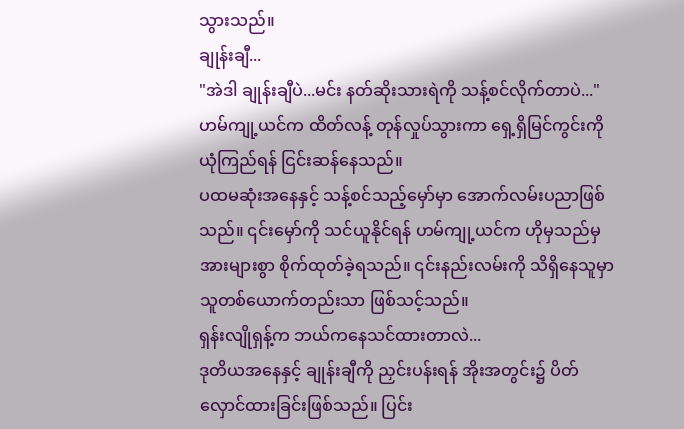သွားသည်။
ချုန်းချီ...
"အဲဒါ ချုန်းချီပဲ...မင်း နတ်ဆိုးသားရဲကို သန့်စင်လိုက်တာပဲ..."
ဟမ်ကျု့ယင်က ထိတ်လန့် တုန်လှုပ်သွားကာ ရှေ့ရှိမြင်ကွင်းကို ယုံကြည်ရန် ငြင်းဆန်နေသည်။
ပထမဆုံးအနေနှင့် သန့်စင်သည့်မှော်မှာ အောက်လမ်းပညာဖြစ်သည်။ ၎င်းမှော်ကို သင်ယူနိုင်ရန် ဟမ်ကျု့ယင်က ဟိုမှသည်မှ အားများစွာ စိုက်ထုတ်ခဲ့ရသည်။ ၎င်းနည်းလမ်းကို သိရှိနေသူမှာ သူတစ်ယောက်တည်းသာ ဖြစ်သင့်သည်။
ရှန်းလျိုရှန့်က ဘယ်ကနေသင်ထားတာလဲ...
ဒုတိယအနေနှင့် ချုန်းချီကို ညှင်းပန်းရန် အိုးအတွင်း၌ ပိတ်လှောင်ထားခြင်းဖြစ်သည်။ ပြင်း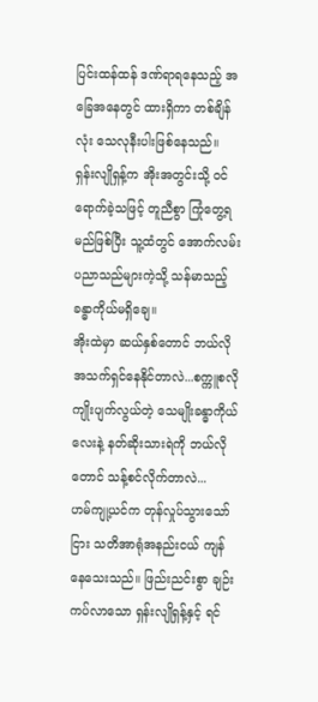ပြင်းထန်ထန် ဒဏ်ရာရနေသည့် အခြေအနေတွင် ထားရှိကာ တစ်ချိန်လုံး သေလုနီးပါးဖြစ်နေသည်။
ရှန်းလျိုရှန့်က အိုးအတွင်းသို့ ဝင်ရောက်ခဲ့သဖြင့် တူညီစွာ ကြုံတွေ့ရမည်ဖြစ်ပြီး သူ့ထံတွင် အောက်လမ်းပညာသည်များကဲ့သို့ သန်မာသည့် ခန္ဓာကိုယ်မရှိချေ။
အိုးထဲမှာ ဆယ်နှစ်တောင် ဘယ်လိုအသက်ရှင်နေနိုင်တာလဲ...စက္ကူစလို ကျိုးပျက်လွယ်တဲ့ သေမျိုးခန္ဓာကိုယ်လေးနဲ့ နတ်ဆိုးသားရဲကို ဘယ်လိုတောင် သန့်စင်လိုက်တာလဲ...
ဟမ်ကျု့ယင်က တုန်လှုပ်သွားသော်ငြား သတိအာရုံအနည်းငယ် ကျန်နေသေးသည်။ ဖြည်းညင်းစွာ ချဉ်းကပ်လာသော ရှန်းလျိုရှန့်နှင့် ရင်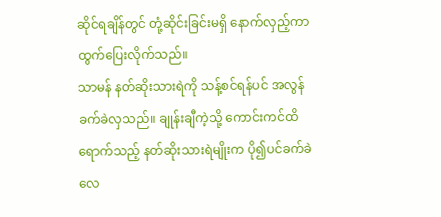ဆိုင်ရချိန်တွင် တုံ့ဆိုင်းခြင်းမရှိ နောက်လှည့်ကာ ထွက်ပြေးလိုက်သည်။
သာမန် နတ်ဆိုးသားရဲကို သန့်စင်ရန်ပင် အလွန်ခက်ခဲလှသည်။ ချုန်းချီကဲ့သို့ ကောင်းကင်ထိရောက်သည့် နတ်ဆိုးသားရဲမျိုးက ပို၍ပင်ခက်ခဲလေ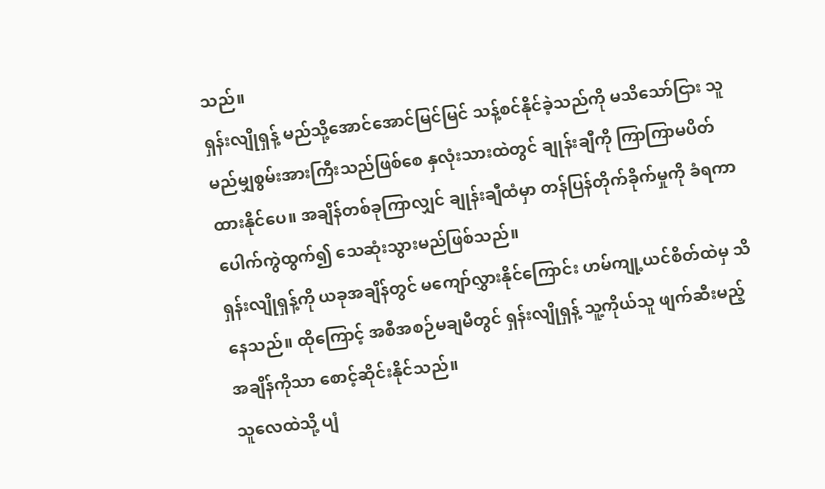သည်။
ရှန်းလျိုရှန့် မည်သို့အောင်အောင်မြင်မြင် သန့်စင်နိုင်ခဲ့သည်ကို မသိသော်ငြား သူ မည်မျှစွမ်းအားကြီးသည်ဖြစ်စေ နှလုံးသားထဲတွင် ချုန်းချီကို ကြာကြာမပိတ်ထားနိုင်ပေ။ အချိန်တစ်ခုကြာလျှင် ချုန်းချီထံမှာ တန်ပြန်တိုက်ခိုက်မှုကို ခံရကာ ပေါက်ကွဲထွက်၍ သေဆုံးသွားမည်ဖြစ်သည်။
ရှန်းလျိုရှန့်ကို ယခုအချိန်တွင် မကျော်လွှားနိုင်ကြောင်း ဟမ်ကျု့ယင်စိတ်ထဲမှ သိနေသည်။ ထိုကြောင့် အစီအစဉ်မချမီတွင် ရှန်းလျိုရှန့် သူ့ကိုယ်သူ ဖျက်ဆီးမည့် အချိန်ကိုသာ စောင့်ဆိုင်းနိုင်သည်။
သူလေထဲသို့ ပျံ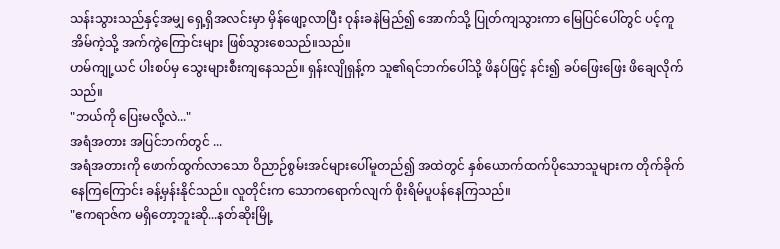သန်းသွားသည်နှင့်အမျှ ရှေ့ရှိအလင်းမှာ မှိန်ဖျော့လာပြီး ဝုန်းခနဲမြည်၍ အောက်သို့ ပြုတ်ကျသွားကာ မြေပြင်ပေါ်တွင် ပင့်ကူအိမ်ကဲ့သို့ အက်ကွဲကြောင်းများ ဖြစ်သွားစေသည်။သည်။
ဟမ်ကျု့ယင် ပါးစပ်မှ သွေးများစီးကျနေသည်။ ရှန်းလျိုရှန့်က သူ၏ရင်ဘက်ပေါ်သို့ ဖိနပ်ဖြင့် နင်း၍ ခပ်ဖြေးဖြေး ဖိချေလိုက်သည်။
"ဘယ်ကို ပြေးမလို့လဲ..."
အရံအတား အပြင်ဘက်တွင် ...
အရံအတားကို ဖောက်ထွက်လာသော ဝိညာဉ်စွမ်းအင်များပေါ်မူတည်၍ အထဲတွင် နှစ်ယောက်ထက်ပိုသောသူများက တိုက်ခိုက်နေကြကြောင်း ခန့်မှန်းနိုင်သည်။ လူတိုင်းက သောကရောက်လျက် စိုးရိမ်ပူပန်နေကြသည်။
"ဧကရာဇ်က မရှိတော့ဘူးဆို...နတ်ဆိုးမြို့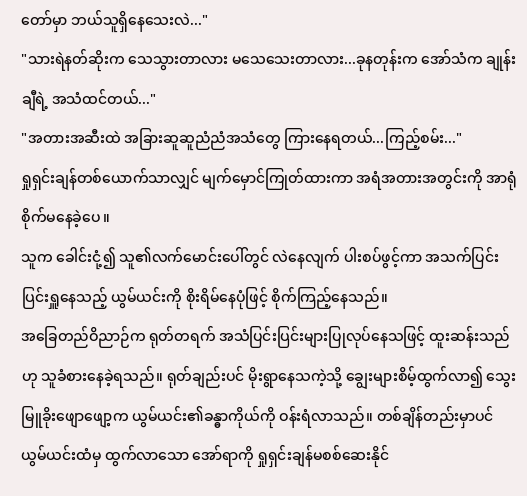တော်မှာ ဘယ်သူရှိနေသေးလဲ..."
"သားရဲနတ်ဆိုးက သေသွားတာလား မသေသေးတာလား...ခုနတုန်းက အော်သံက ချုန်းချီရဲ့ အသံထင်တယ်..."
"အတားအဆီးထဲ အခြားဆူဆူညံညံအသံတွေ ကြားနေရတယ်...ကြည့်စမ်း..."
ရှုရှင်းချန်တစ်ယောက်သာလျှင် မျက်မှောင်ကြုတ်ထားကာ အရံအတားအတွင်းကို အာရုံစိုက်မနေခဲ့ပေ။
သူက ခေါင်းငုံ့၍ သူ၏လက်မောင်းပေါ်တွင် လဲနေလျက် ပါးစပ်ဖွင့်ကာ အသက်ပြင်းပြင်းရှူနေသည့် ယွမ်ယင်းကို စိုးရိမ်နေပုံဖြင့် စိုက်ကြည့်နေသည်။
အခြေတည်ဝိညာဉ်က ရုတ်တရက် အသံပြင်းပြင်းများပြုလုပ်နေသဖြင့် ထူးဆန်းသည်ဟု သူခံစားနေခဲ့ရသည်။ ရုတ်ချည်းပင် မိုးရွာနေသကဲ့သို့ ချွေးများစိမ့်ထွက်လာ၍ သွေးမြူခိုးဖျောဖျော့က ယွမ်ယင်း၏ခန္ဓာကိုယ်ကို ဝန်းရံလာသည်။ တစ်ချိန်တည်းမှာပင် ယွမ်ယင်းထံမှ ထွက်လာသော အော်ရာကို ရှုရှင်းချန်မစစ်ဆေးနိုင်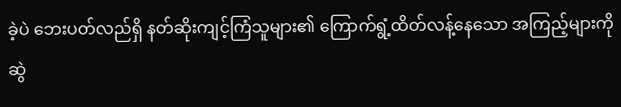ခဲ့ပဲ ဘေးပတ်လည်ရှိ နတ်ဆိုးကျင့်ကြံသူများ၏ ကြောက်ရွံ့ထိတ်လန့်နေသော အကြည့်များကို ဆွဲ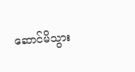ဆောင်မိသွား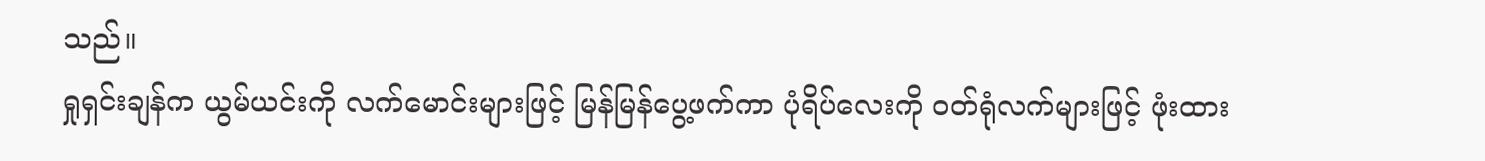သည်။
ရှုရှင်းချန်က ယွမ်ယင်းကို လက်မောင်းများဖြင့် မြန်မြန်ပွေ့ဖက်ကာ ပုံရိပ်လေးကို ဝတ်ရုံလက်များဖြင့် ဖုံးထား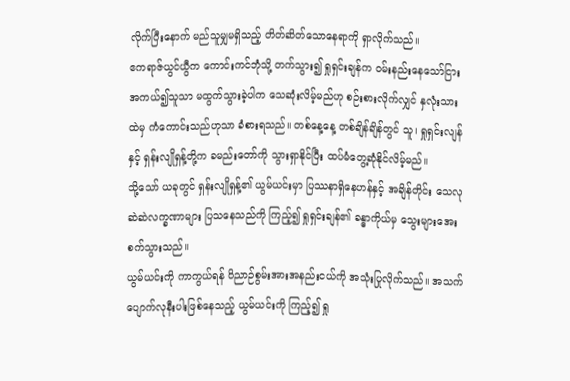လိုက်ပြီးနောက် မည်သူမျှမရှိသည့် တိတ်ဆိတ်သောနေရာကို ရှာလိုက်သည်။
ဧကရာဇ်ယွင်ယွီက ကောင်းကင်ဘုံသို့ တက်သွား၍ ရှုရှင်းချန်က ဝမ်းနည်းနေသော်ငြား အကယ်၍သူသာ မထွက်သွားခဲ့ပါက သေဆုံးလိမ့်မည်ဟု စဉ်းစားလိုက်လျှင် နှလုံးသားထဲမှ ကံကောင်းသည်ဟုသာ ခံစားရသည်။ တစ်နေ့နေ့ တစ်ချိန်ချိန်တွင် သူ၊ ရှုရှင်းလျန် နှင့် ရှန်းလျိုရှန့်တို့က ခမည်းတော်ကို သွားရှာနိုင်ပြီး ထပ်မံတွေ့ဆုံနိုင်လိမ့်မည်။
သို့သော် ယခုတွင် ရှန်းလျိုရှန့်၏ ယွမ်ယင်းမှာ ပြဿနာရှိနေဟန်နှင့် အချိန်တိုင်း သေလုဆဲဆဲလက္ခဏာများ ပြသနေသည်ကို ကြည့်၍ ရှုရှင်းချန်၏ ခန္ဓာကိုယ်မှ သွေးများအေးစက်သွားသည်။
ယွမ်ယင်းကို ကာကွယ်ရန် ဝိညာဉ်စွမ်းအားအနည်းငယ်ကို အသုံးပြုလိုက်သည်။ အသက်ပျောက်လုနီးပါးဖြစ်နေသည့် ယွမ်ယင်းကို ကြည့်၍ ရှု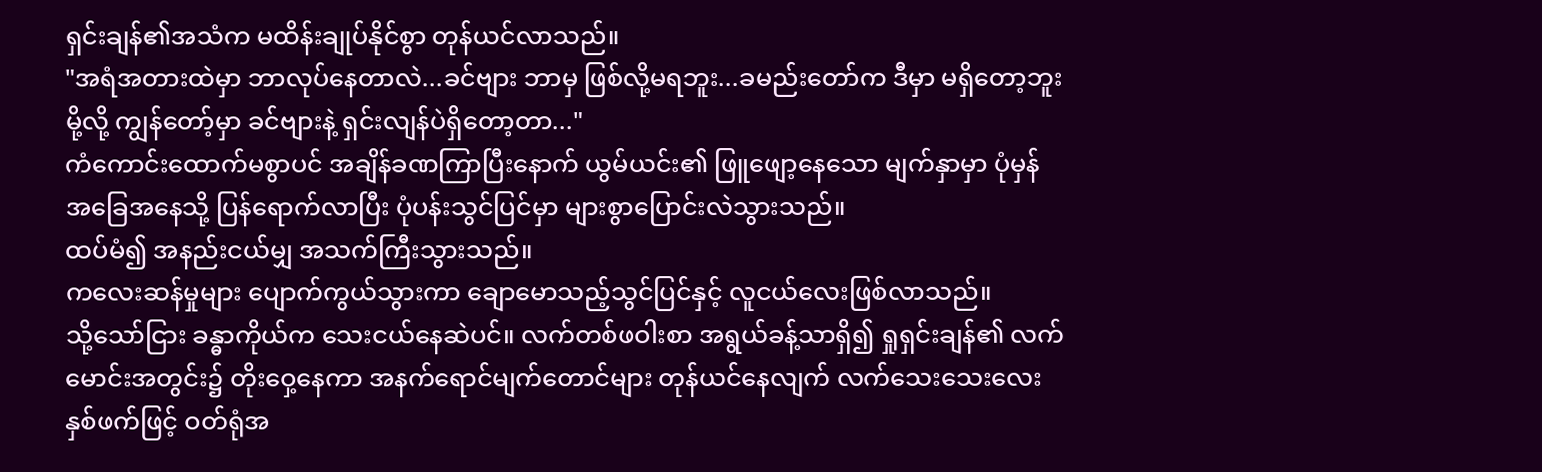ရှင်းချန်၏အသံက မထိန်းချုပ်နိုင်စွာ တုန်ယင်လာသည်။
"အရံအတားထဲမှာ ဘာလုပ်နေတာလဲ...ခင်ဗျား ဘာမှ ဖြစ်လို့မရဘူး...ခမည်းတော်က ဒီမှာ မရှိတော့ဘူးမို့လို့ ကျွန်တော့်မှာ ခင်ဗျားနဲ့ ရှင်းလျန်ပဲရှိတော့တာ..."
ကံကောင်းထောက်မစွာပင် အချိန်ခဏကြာပြီးနောက် ယွမ်ယင်း၏ ဖြူဖျော့နေသော မျက်နှာမှာ ပုံမှန် အခြေအနေသို့ ပြန်ရောက်လာပြီး ပုံပန်းသွင်ပြင်မှာ များစွာပြောင်းလဲသွားသည်။
ထပ်မံ၍ အနည်းငယ်မျှ အသက်ကြီးသွားသည်။
ကလေးဆန်မှုများ ပျောက်ကွယ်သွားကာ ချောမောသည့်သွင်ပြင်နှင့် လူငယ်လေးဖြစ်လာသည်။
သို့သော်ငြား ခန္ဓာကိုယ်က သေးငယ်နေဆဲပင်။ လက်တစ်ဖဝါးစာ အရွယ်ခန့်သာရှိ၍ ရှုရှင်းချန်၏ လက်မောင်းအတွင်း၌ တိုးဝှေ့နေကာ အနက်ရောင်မျက်တောင်များ တုန်ယင်နေလျက် လက်သေးသေးလေးနှစ်ဖက်ဖြင့် ဝတ်ရုံအ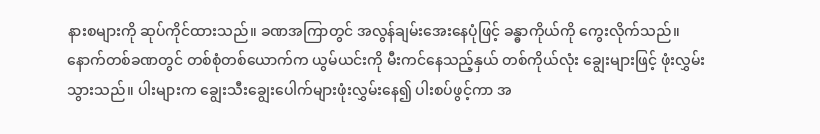နားစများကို ဆုပ်ကိုင်ထားသည်။ ခဏအကြာတွင် အလွန်ချမ်းအေးနေပုံဖြင့် ခန္ဓာကိုယ်ကို ကွေးလိုက်သည်။ နောက်တစ်ခဏတွင် တစ်စုံတစ်ယောက်က ယွမ်ယင်းကို မီးကင်နေသည့်နှယ် တစ်ကိုယ်လုံး ချွေးများဖြင့် ဖုံးလွှမ်းသွားသည်။ ပါးများက ချွေးသီးချွေးပေါက်များဖုံးလွှမ်းနေ၍ ပါးစပ်ဖွင့်ကာ အ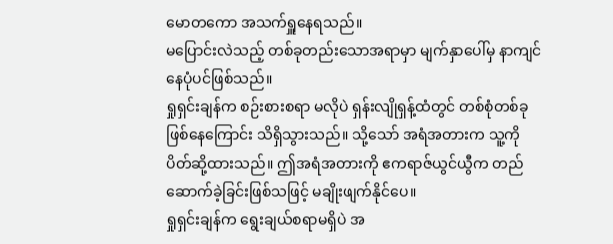မောတကော အသက်ရှူနေရသည်။
မပြောင်းလဲသည့် တစ်ခုတည်းသောအရာမှာ မျက်နှာပေါ်မှ နာကျင်နေပုံပင်ဖြစ်သည်။
ရှုရှင်းချန်က စဉ်းစားစရာ မလိုပဲ ရှန်းလျိုရှန့်ထံတွင် တစ်စုံတစ်ခုဖြစ်နေကြောင်း သိရှိသွားသည်။ သို့သော် အရံအတားက သူ့ကို ပိတ်ဆို့ထားသည်။ ဤအရံအတားကို ဧကရာဇ်ယွင်ယွီက တည်ဆောက်ခဲ့ခြင်းဖြစ်သဖြင့် မချိုးဖျက်နိုင်ပေ။
ရှုရှင်းချန်က ရွေးချယ်စရာမရှိပဲ အ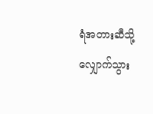ရံအတားဆီသို့ လျှောက်သွား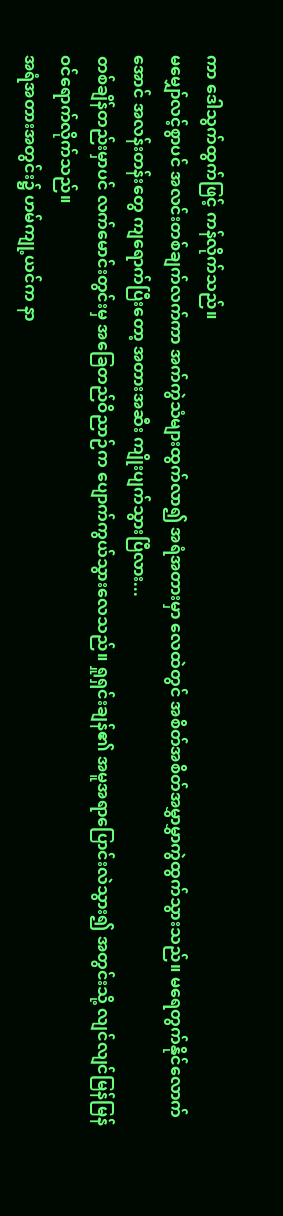ကာ ဒေါသွက်ထွက်ဖြင့် ကန်လိုက်သည်။
မမျှော်လင့်စွာပင် အလင်းတစ်ချက်လက်ကာ အက်ကွဲသံများထွက်လာ၍ အရံအတားမှာ လေထဲတွင် အစိတ်အစိတ်အမွှာမွှာကွဲထွက်သွားသည်။ မရေတွက်နိုင်လောက်အောင် အလန်းတန်းတွေ ကျရောက်ပြီးတော့ အတားအဆီး ကျိုးပျက်သွားပြီလား...
တစ်ချိန်တည်းမှာပင် လက်မောင်းတွင်းမှ အခြေတည်ဝိညာဉ်က ပျောက်ကွယ်သွားလေသည်။ ရှုရှင်းချန်၏ အမူအရာပြောင်းလဲသွား၍ အတွင်းသို့ လျင်လျင်မြန်မြန် ဝင်ရောက်လိုက်သည်။
အရံအတားအတွင်း၌ ဟမ်ကျု့ယင်က နာ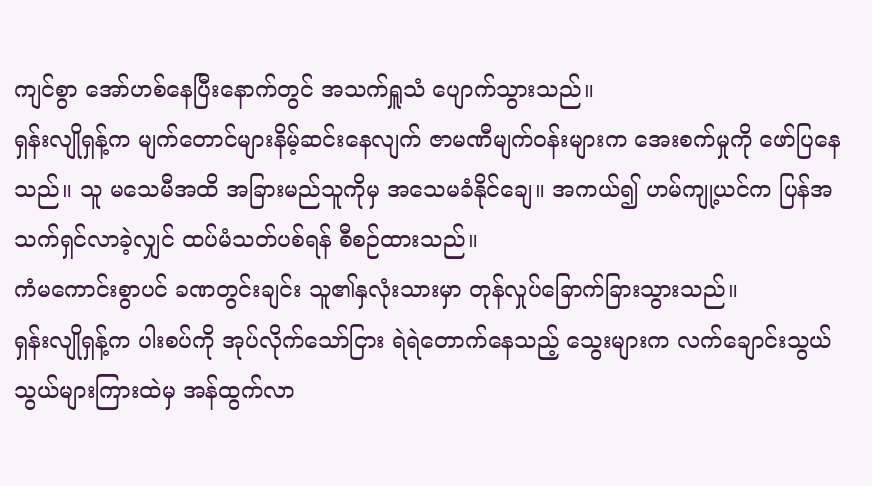ကျင်စွာ အော်ဟစ်နေပြီးနောက်တွင် အသက်ရှူသံ ပျောက်သွားသည်။
ရှန်းလျိုရှန့်က မျက်တောင်များနိမ့်ဆင်းနေလျက် ဇာမဏီမျက်ဝန်းများက အေးစက်မှုကို ဖော်ပြနေသည်။ သူ မသေမီအထိ အခြားမည်သူကိုမှ အသေမခံနိုင်ချေ။ အကယ်၍ ဟမ်ကျု့ယင်က ပြန်အသက်ရှင်လာခဲ့လျှင် ထပ်မံသတ်ပစ်ရန် စီစဉ်ထားသည်။
ကံမကောင်းစွာပင် ခဏတွင်းချင်း သူ၏နှလုံးသားမှာ တုန်လှုပ်ခြောက်ခြားသွားသည်။
ရှန်းလျိုရှန့်က ပါးစပ်ကို အုပ်လိုက်သော်ငြား ရဲရဲတောက်နေသည့် သွေးများက လက်ချောင်းသွယ်သွယ်များကြားထဲမှ အန်ထွက်လာ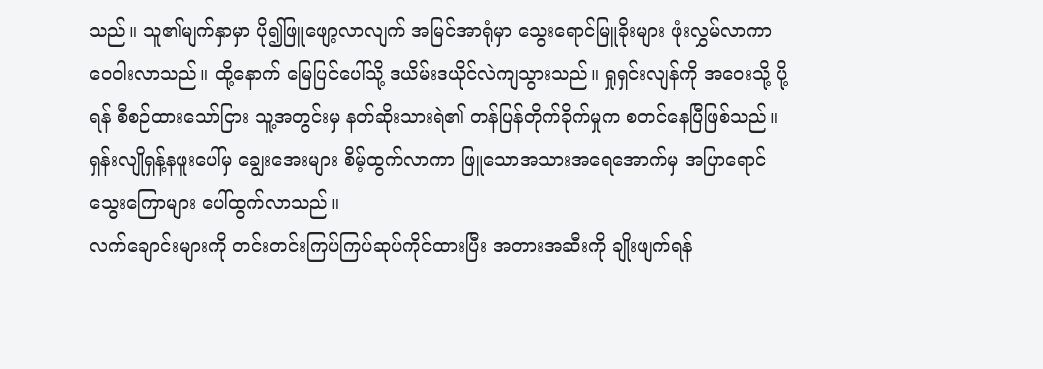သည်။ သူ၏မျက်နှာမှာ ပို၍ဖြူဖျော့လာလျက် အမြင်အာရုံမှာ သွေးရောင်မြူခိုးများ ဖုံးလွှမ်လာကာ ဝေဝါးလာသည်။ ထို့နောက် မြေပြင်ပေါ်သို့ ဒယိမ်းဒယိုင်လဲကျသွားသည်။ ရှုရှင်းလျန်ကို အဝေးသို့ ပို့ရန် စီစဉ်ထားသော်ငြား သူ့အတွင်းမှ နတ်ဆိုးသားရဲ၏ တန်ပြန်တိုက်ခိုက်မှုက စတင်နေပြီဖြစ်သည်။
ရှန်းလျိုရှန့်နဖူးပေါ်မှ ချွေးအေးများ စိမ့်ထွက်လာကာ ဖြူသောအသားအရေအောက်မှ အပြာရောင်သွေးကြောများ ပေါ်ထွက်လာသည်။
လက်ချောင်းများကို တင်းတင်းကြပ်ကြပ်ဆုပ်ကိုင်ထားပြီး အတားအဆီးကို ချိုးဖျက်ရန်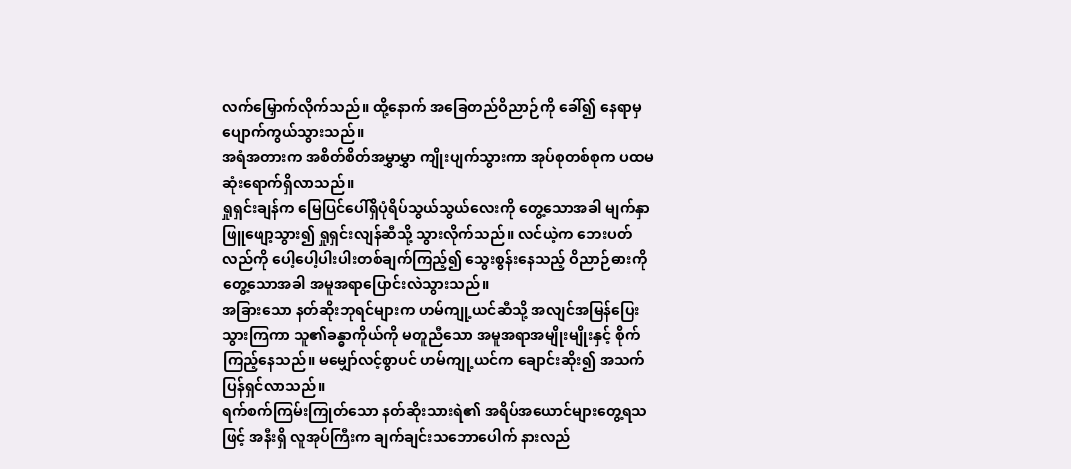လက်မြှောက်လိုက်သည်။ ထို့နောက် အခြေတည်ဝိညာဉ်ကို ခေါ်၍ နေရာမှ ပျောက်ကွယ်သွားသည်။
အရံအတားက အစိတ်စိတ်အမွှာမွှာ ကျိုးပျက်သွားကာ အုပ်စုတစ်စုက ပထမဆုံးရောက်ရှိလာသည်။
ရှုရှင်းချန်က မြေပြင်ပေါ်ရှိပုံရိပ်သွယ်သွယ်လေးကို တွေ့သောအခါ မျက်နှာ ဖြူဖျော့သွား၍ ရှုရှင်းလျန်ဆီသို့ သွားလိုက်သည်။ လင်ယဲ့က ဘေးပတ်လည်ကို ပေါ့ပေါ့ပါးပါးတစ်ချက်ကြည့်၍ သွေးစွန်းနေသည့် ဝိညာဉ်ဓားကိုတွေ့သောအခါ အမူအရာပြောင်းလဲသွားသည်။
အခြားသော နတ်ဆိုးဘုရင်များက ဟမ်ကျု့ယင်ဆီသို့ အလျင်အမြန်ပြေးသွားကြကာ သူ၏ခန္ဓာကိုယ်ကို မတူညီသော အမူအရာအမျိုးမျိုးနှင့် စိုက်ကြည့်နေသည်။ မမျှော်လင့်စွာပင် ဟမ်ကျု့ယင်က ချောင်းဆိုး၍ အသက်ပြန်ရှင်လာသည်။
ရက်စက်ကြမ်းကြုတ်သော နတ်ဆိုးသားရဲ၏ အရိပ်အယောင်များတွေ့ရသဖြင့် အနီးရှိ လူအုပ်ကြီးက ချက်ချင်းသဘောပေါက် နားလည်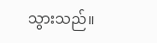သွားသည်။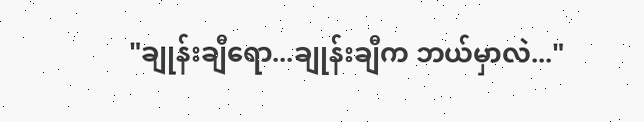"ချုန်းချီရော...ချုန်းချီက ဘယ်မှာလဲ..."